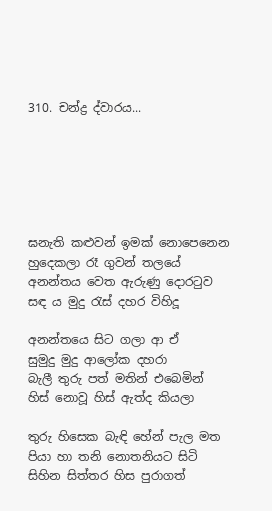310. චන්ද්‍ර ද්වාරය...






ඝනැති කළුවන් ඉමක් නොපෙනෙන
හුදෙකලා රෑ ගුවන් තලයේ
අනන්තය වෙත ඇරුණු දොරටුව
සඳ ය මුදු රැස් දහර විහිදූ

අනන්තයෙ සිට ගලා ආ ඒ
සුමුදු මුදු ආලෝක දහරා
බැලී තුරු පත් මතින් එබෙමින්
හිස් නොවූ හිස් ඇත්ද කියලා

තුරු හිසෙක බැඳි හේන් පැල මත
පියා හා තනි නොතනියට සිටි
සිහින සිත්තර හිස පුරාගත්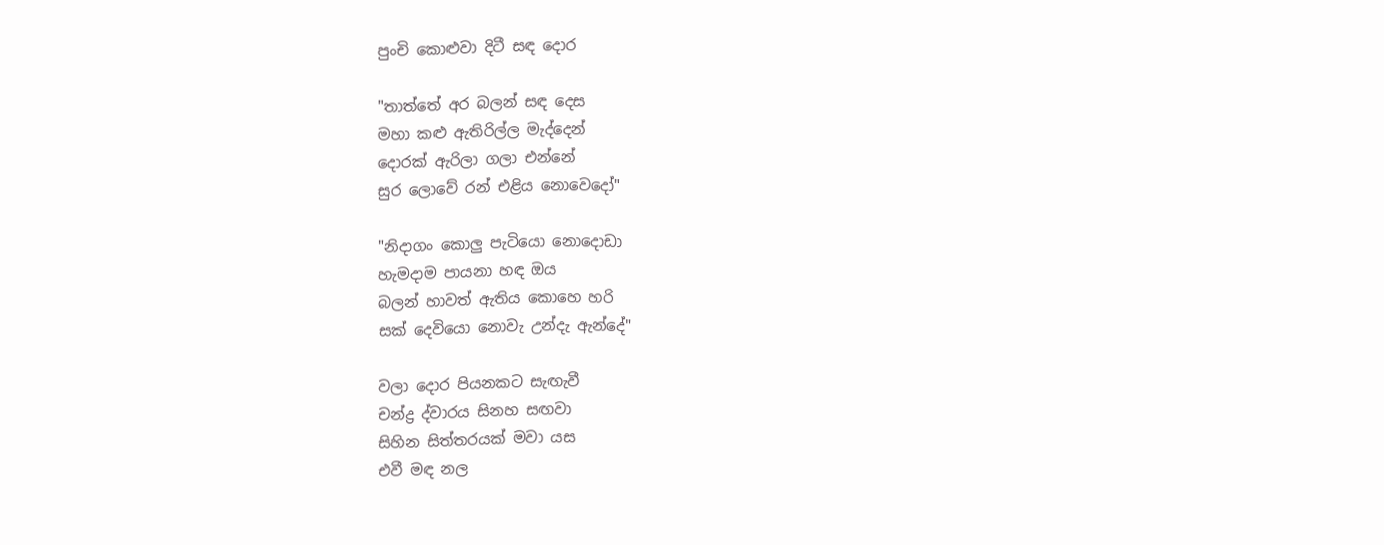පුංචි කොළුවා දිටී සඳ දොර

"තාත්තේ අර බලන් සඳ දෙස
මහා කළු ඇතිරිල්ල මැද්දෙන්
දොරක් ඇරිලා ගලා එන්නේ
සුර ලොවේ රන් එළිය නොවෙදෝ"

"නිදාගං කොලු පැටියො නොදොඩා
හැමදාම පායනා හඳ ඔය
බලන් හාවත් ඇතිය කොහෙ හරි
සක් දෙවියො නොවැ උන්දැ ඇන්දේ"

වලා දොර පියනකට සැඟැවී
චන්ද්‍ර ද්වාරය සිනහ සඟවා
සිහින සිත්තරයක් මවා යස
එවී මඳ නල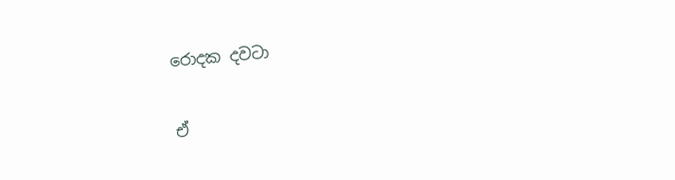රොදක දවටා

ඒ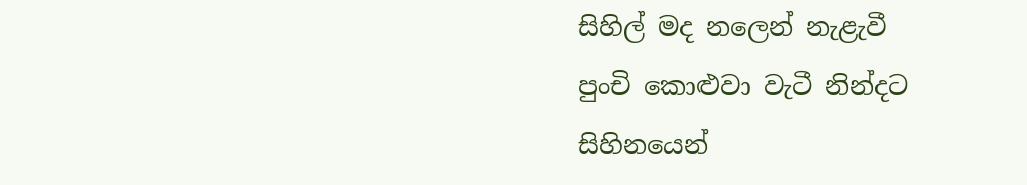සිහිල් මද නලෙන් නැළැවී
පුංචි කොළුවා වැටී නින්දට
සිහිනයෙන්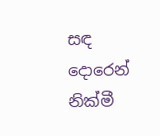සඳ දොරෙන් නික්මී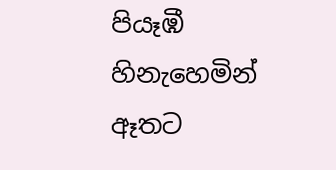පියෑඹී හිනැහෙමින් ඈතට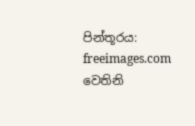පින්තූරය: freeimages.com වෙතිනි